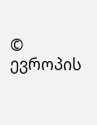© ევროპის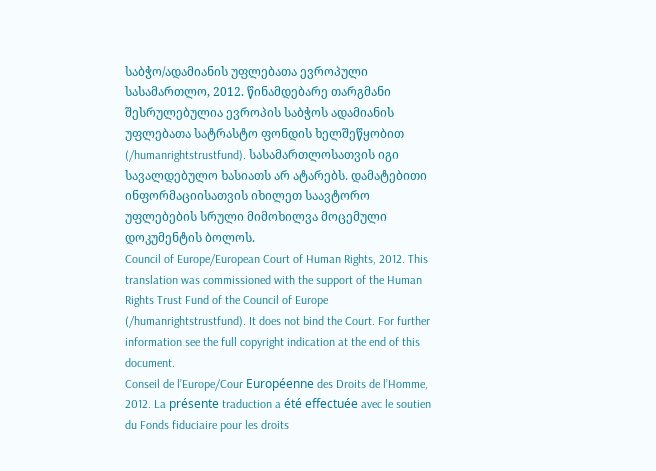საბჭო/ადამიანის უფლებათა ევროპული სასამართლო, 2012. წინამდებარე თარგმანი შესრულებულია ევროპის საბჭოს ადამიანის უფლებათა სატრასტო ფონდის ხელშეწყობით (/humanrightstrustfund). სასამართლოსათვის იგი სავალდებულო ხასიათს არ ატარებს. დამატებითი ინფორმაციისათვის იხილეთ საავტორო უფლებების სრული მიმოხილვა მოცემული დოკუმენტის ბოლოს.
Council of Europe/European Court of Human Rights, 2012. This translation was commissioned with the support of the Human Rights Trust Fund of the Council of Europe (/humanrightstrustfund). It does not bind the Court. For further information see the full copyright indication at the end of this document.
Conseil de l’Europe/Cour Européenne des Droits de l’Homme, 2012. La présente traduction a été effectuée avec le soutien du Fonds fiduciaire pour les droits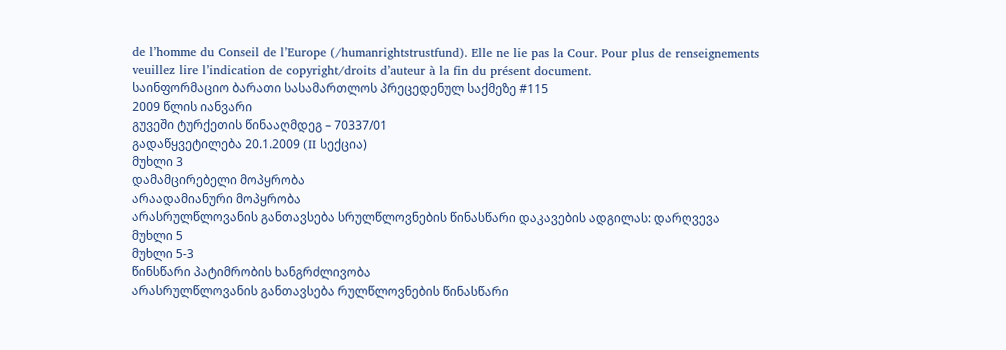de l’homme du Conseil de l’Europe (/humanrightstrustfund). Elle ne lie pas la Cour. Pour plus de renseignements veuillez lire l’indication de copyright/droits d’auteur à la fin du présent document.
საინფორმაციო ბარათი სასამართლოს პრეცედენულ საქმეზე #115
2009 წლის იანვარი
გუვეში ტურქეთის წინააღმდეგ – 70337/01
გადაწყვეტილება 20.1.2009 (II სექცია)
მუხლი 3
დამამცირებელი მოპყრობა
არაადამიანური მოპყრობა
არასრულწლოვანის განთავსება სრულწლოვნების წინასწარი დაკავების ადგილას: დარღვევა
მუხლი 5
მუხლი 5-3
წინსწარი პატიმრობის ხანგრძლივობა
არასრულწლოვანის განთავსება რულწლოვნების წინასწარი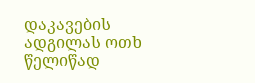დაკავების ადგილას ოთხ წელიწად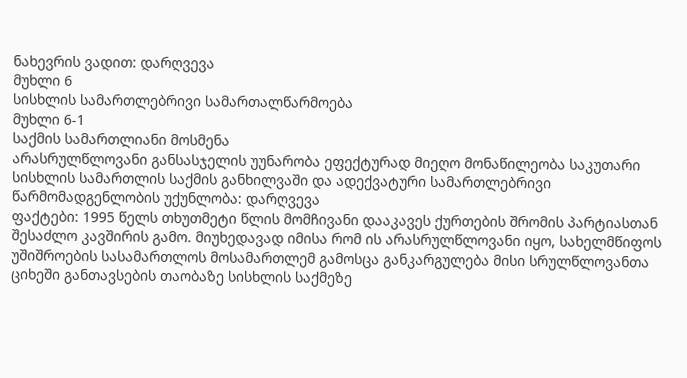ნახევრის ვადით: დარღვევა
მუხლი 6
სისხლის სამართლებრივი სამართალწარმოება
მუხლი 6-1
საქმის სამართლიანი მოსმენა
არასრულწლოვანი განსასჯელის უუნარობა ეფექტურად მიეღო მონაწილეობა საკუთარი სისხლის სამართლის საქმის განხილვაში და ადექვატური სამართლებრივი წარმომადგენლობის უქუნლობა: დარღვევა
ფაქტები: 1995 წელს თხუთმეტი წლის მომჩივანი დააკავეს ქურთების შრომის პარტიასთან შესაძლო კავშირის გამო. მიუხედავად იმისა რომ ის არასრულწლოვანი იყო, სახელმწიფოს უშიშროების სასამართლოს მოსამართლემ გამოსცა განკარგულება მისი სრულწლოვანთა ციხეში განთავსების თაობაზე სისხლის საქმეზე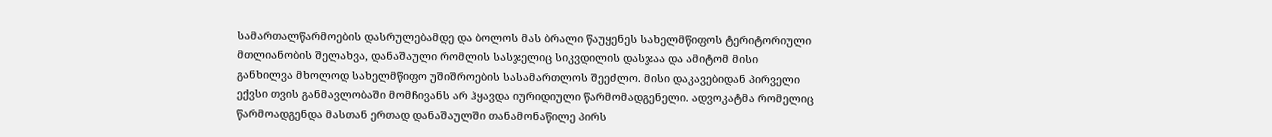სამართალწარმოების დასრულებამდე და ბოლოს მას ბრალი წაუყენეს სახელმწიფოს ტერიტორიული მთლიანობის შელახვა, დანაშაული რომლის სასჯელიც სიკვდილის დასჯაა და ამიტომ მისი განხილვა მხოლოდ სახელმწიფო უშიშროების სასამართლოს შეეძლო. მისი დაკავებიდან პირველი ექვსი თვის განმავლობაში მომჩივანს არ ჰყავდა იურიდიული წარმომადგენელი. ადვოკატმა რომელიც წარმოადგენდა მასთან ერთად დანაშაულში თანამონაწილე პირს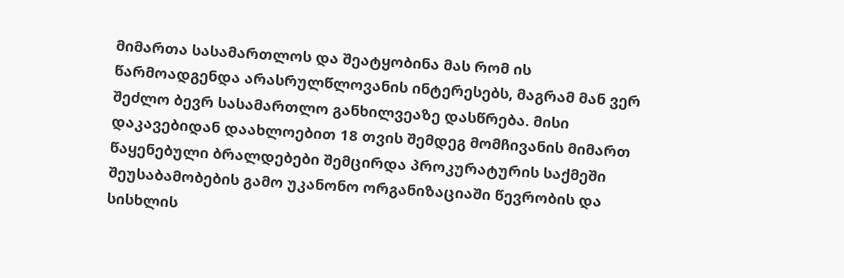მიმართა სასამართლოს და შეატყობინა მას რომ ის წარმოადგენდა არასრულწლოვანის ინტერესებს, მაგრამ მან ვერ შეძლო ბევრ სასამართლო განხილვეაზე დასწრება. მისი დაკავებიდან დაახლოებით 18 თვის შემდეგ მომჩივანის მიმართ წაყენებული ბრალდებები შემცირდა პროკურატურის საქმეში შეუსაბამობების გამო უკანონო ორგანიზაციაში წევრობის და სისხლის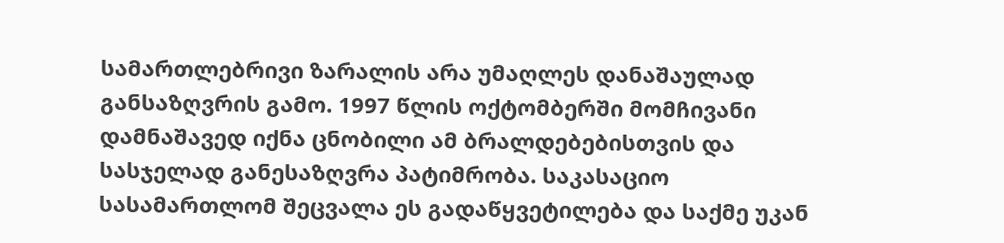სამართლებრივი ზარალის არა უმაღლეს დანაშაულად განსაზღვრის გამო. 1997 წლის ოქტომბერში მომჩივანი დამნაშავედ იქნა ცნობილი ამ ბრალდებებისთვის და სასჯელად განესაზღვრა პატიმრობა. საკასაციო სასამართლომ შეცვალა ეს გადაწყვეტილება და საქმე უკან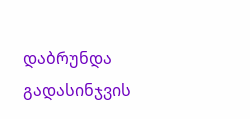დაბრუნდა გადასინჯვის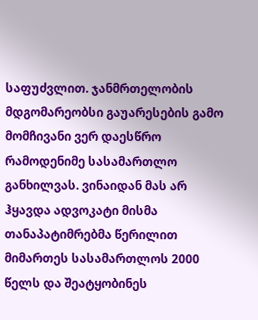საფუძვლით. ჯანმრთელობის მდგომარეობსი გაუარესების გამო მომჩივანი ვერ დაესწრო რამოდენიმე სასამართლო განხილვას. ვინაიდან მას არ ჰყავდა ადვოკატი მისმა თანაპატიმრებმა წერილით მიმართეს სასამართლოს 2000 წელს და შეატყობინეს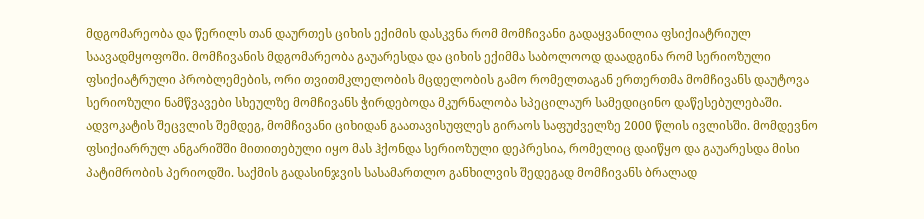მდგომარეობა და წერილს თან დაურთეს ციხის ექიმის დასკვნა რომ მომჩივანი გადაყვანილია ფსიქიატრიულ საავადმყოფოში. მომჩივანის მდგომარეობა გაუარესდა და ციხის ექიმმა საბოლოოდ დაადგინა რომ სერიოზული ფსიქიატრული პრობლემების, ორი თვითმკლელობის მცდელობის გამო რომელთაგან ერთერთმა მომჩივანს დაუტოვა სერიოზული ნამწვავები სხეულზე მომჩივანს ჭირდებოდა მკურნალობა სპეცილაურ სამედიცინო დაწესებულებაში. ადვოკატის შეცვლის შემდეგ, მომჩივანი ციხიდან გაათავისუფლეს გირაოს საფუძველზე 2000 წლის ივლისში. მომდევნო ფსიქიარრულ ანგარიშში მითითებული იყო მას ჰქონდა სერიოზული დეპრესია, რომელიც დაიწყო და გაუარესდა მისი პატიმრობის პერიოდში. საქმის გადასინჯვის სასამართლო განხილვის შედეგად მომჩივანს ბრალად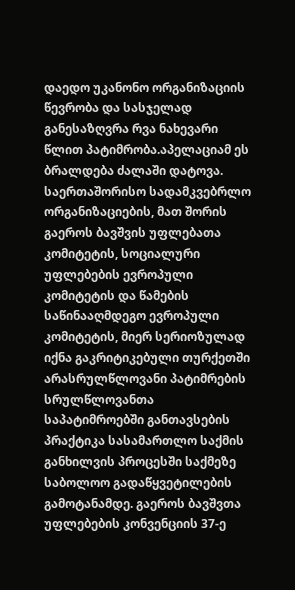დაედო უკანონო ორგანიზაციის წევრობა და სასჯელად განესაზღვრა რვა ნახევარი წლით პატიმრობა.აპელაციამ ეს ბრალდება ძალაში დატოვა.
საერთაშორისო სადამკვებრლო ორგანიზაციების, მათ შორის გაეროს ბავშვის უფლებათა კომიტეტის, სოციალური უფლებების ევროპული კომიტეტის და წამების საწინააღმდეგო ევროპული კომიტეტის, მიერ სერიოზულად იქნა გაკრიტიკებული თურქეთში არასრულწლოვანი პატიმრების სრულწლოვანთა საპატიმროებში განთავსების პრაქტიკა სასამართლო საქმის განხილვის პროცესში საქმეზე საბოლოო გადაწყვეტილების გამოტანამდე. გაეროს ბავშვთა უფლებების კონვენციის 37-ე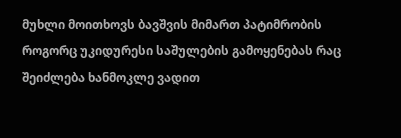მუხლი მოითხოვს ბავშვის მიმართ პატიმრობის როგორც უკიდურესი საშულების გამოყენებას რაც შეიძლება ხანმოკლე ვადით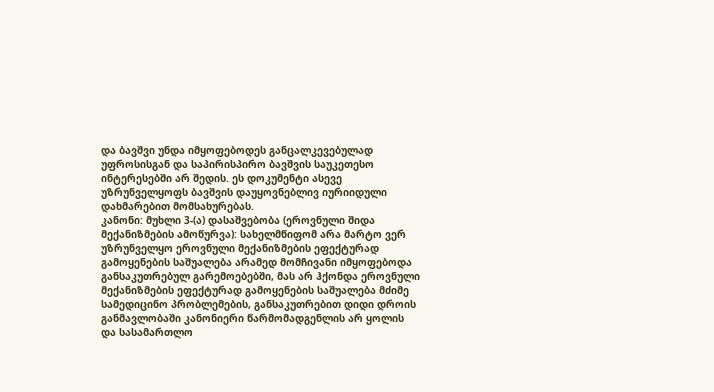და ბავშვი უნდა იმყოფებოდეს განცალკევებულად უფროსისგან და საპირისპირო ბავშვის საუკეთესო ინტერესებში არ შედის. ეს დოკუმენტი ასევე უზრუნველყოფს ბავშვის დაუყოვნებლივ იურიიდული დახმარებით მომსახურებას.
კანონი: მუხლი 3-(ა) დასაშვებობა (ეროვნული შიდა მექანიზმების ამოწურვა): სახელმწიფომ არა მარტო ვერ უზრუნველყო ეროვნული მექანიზმების ეფექტურად გამოყენების საშუალება არამედ მომჩივანი იმყოფებოდა განსაკუთრებულ გარემოებებში, მას არ ჰქონდა ეროვნული მექანიზმების ეფექტურად გამოყენების საშუალება მძიმე სამედიცინო პრობლემების, განსაკუთრებით დიდი დროის განმავლობაში კანონიერი წარმომადგენლის არ ყოლის და სასამართლო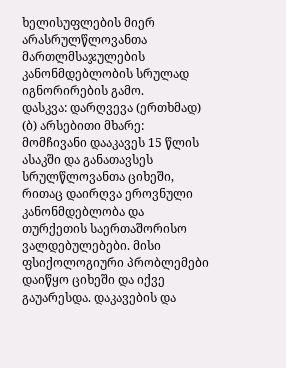ხელისუფლების მიერ არასრულწლოვანთა მართლმსაჯულების კანონმდებლობის სრულად იგნორირების გამო.
დასკვა: დარღვევა (ერთხმად)
(ბ) არსებითი მხარე: მომჩივანი დააკავეს 15 წლის ასაკში და განათავსეს სრულწლოვანთა ციხეში, რითაც დაირღვა ეროვნული კანონმდებლობა და თურქეთის საერთაშორისო ვალდებულებები. მისი ფსიქოლოგიური პრობლემები დაიწყო ციხეში და იქვე გაუარესდა. დაკავების და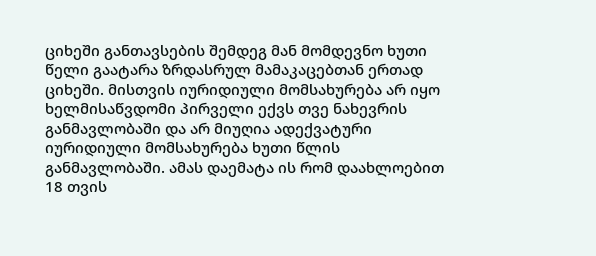ციხეში განთავსების შემდეგ მან მომდევნო ხუთი წელი გაატარა ზრდასრულ მამაკაცებთან ერთად ციხეში. მისთვის იურიდიული მომსახურება არ იყო ხელმისაწვდომი პირველი ექვს თვე ნახევრის განმავლობაში და არ მიუღია ადექვატური იურიდიული მომსახურება ხუთი წლის განმავლობაში. ამას დაემატა ის რომ დაახლოებით 18 თვის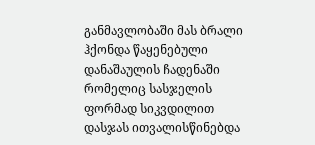განმავლობაში მას ბრალი ჰქონდა წაყენებული დანაშაულის ჩადენაში რომელიც სასჯელის ფორმად სიკვდილით დასჯას ითვალისწინებდა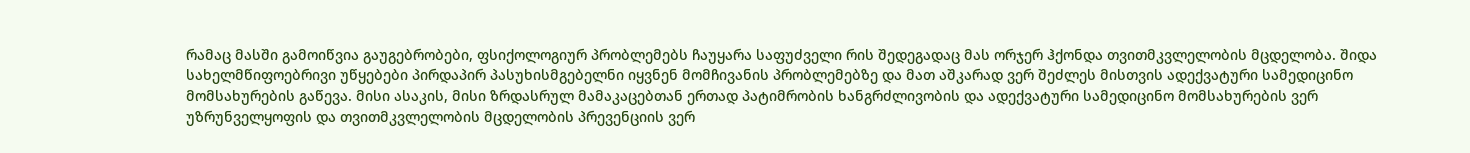რამაც მასში გამოიწვია გაუგებრობები, ფსიქოლოგიურ პრობლემებს ჩაუყარა საფუძველი რის შედეგადაც მას ორჯერ ჰქონდა თვითმკვლელობის მცდელობა. შიდა სახელმწიფოებრივი უწყებები პირდაპირ პასუხისმგებელნი იყვნენ მომჩივანის პრობლემებზე და მათ აშკარად ვერ შეძლეს მისთვის ადექვატური სამედიცინო მომსახურების გაწევა. მისი ასაკის, მისი ზრდასრულ მამაკაცებთან ერთად პატიმრობის ხანგრძლივობის და ადექვატური სამედიცინო მომსახურების ვერ უზრუნველყოფის და თვითმკვლელობის მცდელობის პრევენციის ვერ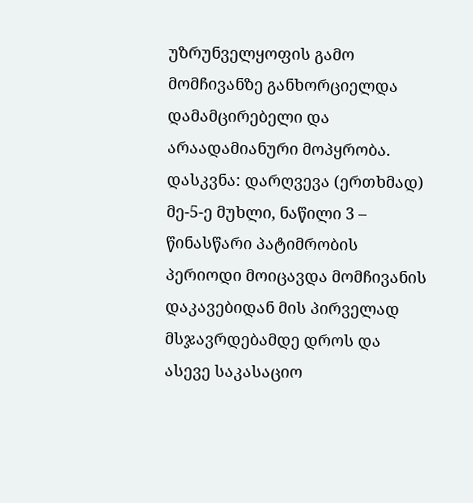უზრუნველყოფის გამო მომჩივანზე განხორციელდა დამამცირებელი და არაადამიანური მოპყრობა.
დასკვნა: დარღვევა (ერთხმად)
მე-5-ე მუხლი, ნაწილი 3 – წინასწარი პატიმრობის პერიოდი მოიცავდა მომჩივანის დაკავებიდან მის პირველად მსჯავრდებამდე დროს და ასევე საკასაციო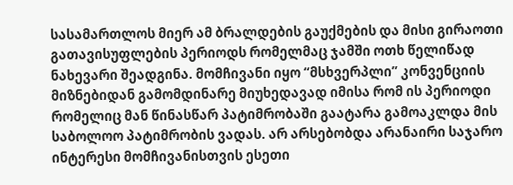სასამართლოს მიერ ამ ბრალდების გაუქმების და მისი გირაოთი გათავისუფლების პერიოდს რომელმაც ჯამში ოთხ წელიწად ნახევარი შეადგინა. მომჩივანი იყო “მსხვერპლი” კონვენციის მიზნებიდან გამომდინარე მიუხედავად იმისა რომ ის პერიოდი რომელიც მან წინასწარ პატიმრობაში გაატარა გამოაკლდა მის საბოლოო პატიმრობის ვადას. არ არსებობდა არანაირი საჯარო ინტერესი მომჩივანისთვის ესეთი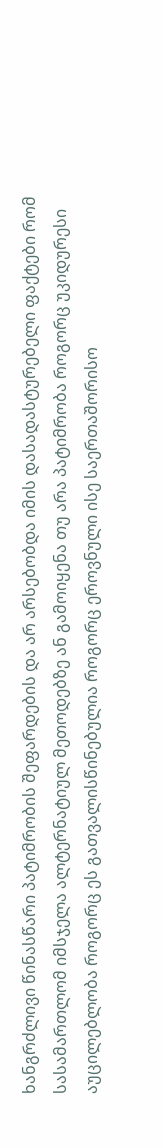ხანგრძლივი წინასწარი პატიმრობის შეფარდების და არ არსებობდა იმის დასადასტურებელი ფაქტები რომ სასამართლომ იმსჯელა ალტერნატიულ მეთოდებზე ან გამოიყენა თუ არა პატიმრობა როგორც უკიდურესი აუცილებლობა როგორც ეს გათვალისწინებულია როგორც ეროვნული ისე საერთაშორისო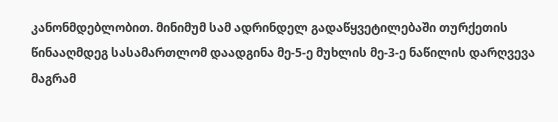კანონმდებლობით. მინიმუმ სამ ადრინდელ გადაწყვეტილებაში თურქეთის წინააღმდეგ სასამართლომ დაადგინა მე-5-ე მუხლის მე-3-ე ნაწილის დარღვევა მაგრამ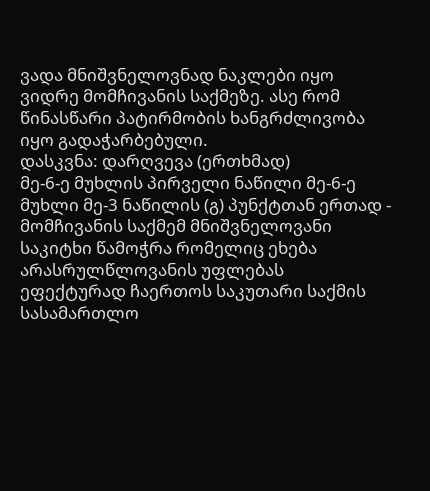ვადა მნიშვნელოვნად ნაკლები იყო ვიდრე მომჩივანის საქმეზე. ასე რომ წინასწარი პატირმობის ხანგრძლივობა იყო გადაჭარბებული.
დასკვნა: დარღვევა (ერთხმად)
მე-6-ე მუხლის პირველი ნაწილი მე-6-ე მუხლი მე-3 ნაწილის (გ) პუნქტთან ერთად - მომჩივანის საქმემ მნიშვნელოვანი საკიტხი წამოჭრა რომელიც ეხება არასრულწლოვანის უფლებას ეფექტურად ჩაერთოს საკუთარი საქმის სასამართლო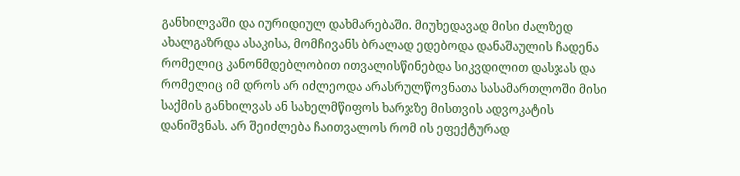განხილვაში და იურიდიულ დახმარებაში. მიუხედავად მისი ძალზედ ახალგაზრდა ასაკისა, მომჩივანს ბრალად ედებოდა დანაშაულის ჩადენა რომელიც კანონმდებლობით ითვალისწინებდა სიკვდილით დასჯას და რომელიც იმ დროს არ იძლეოდა არასრულწოვნათა სასამართლოში მისი საქმის განხილვას ან სახელმწიფოს ხარჯზე მისთვის ადვოკატის დანიშვნას. არ შეიძლება ჩაითვალოს რომ ის ეფექტურად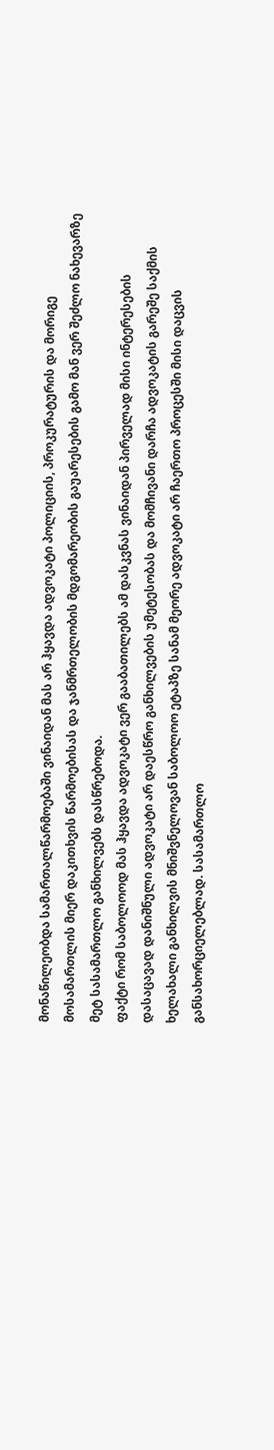მონაწილეობდა სამართალწარმოებაში ვინაიდან მას არ ჰყავდა ადვოკატი პოლიციის, პროკურატურის და მორიგე მოსამართლის მიერ დაკითხვის წარმოებისას და ჯანმრთელობის მდგომარეობის გაუარესების გამო მან ვერ შეძლო ნახევარზე მეტ სასამართლო განხილვებს დასწრებოდა.
ფაქტი რომ საბოლოოდ მას ჰყავდა ადვოკატი ვერ გააბათილებს ამ დასკვნას ვინაიდან პირველად მისი ინტერესების დასაცავად დანიშნული ადვოკატი არ დაესწრო განხილვების უმეტესობას და მომჩივანი დარჩა ადვოკატის გარეშე საქმის ხელახალი განხილვის მნიშვნელოვან საბოლოო ეტაპზე სანამ მეორე ადვოკატი არ ჩაერთო პროცესში მისი დაცვის განსახორციელებლად. სასამართლო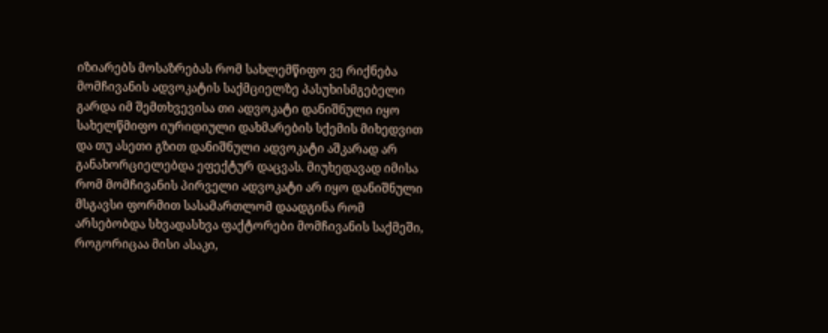იზიარებს მოსაზრებას რომ სახლემწიფო ვე რიქნება მომჩივანის ადვოკატის საქმციელზე პასუხისმგებელი გარდა იმ შემთხვევისა თი ადვოკატი დანიშნული იყო სახელწმიფო იურიდიული დახმარების სქემის მიხედვით და თუ ასეთი გზით დანიშნული ადვოკატი აშკარად არ განახორციელებდა ეფექტურ დაცვას. მიუხედავად იმისა რომ მომჩივანის პირველი ადვოკატი არ იყო დანიშნული მსგავსი ფორმით სასამართლომ დაადგინა რომ არსებობდა სხვადასხვა ფაქტორები მომჩივანის საქმეში, როგორიცაა მისი ასაკი,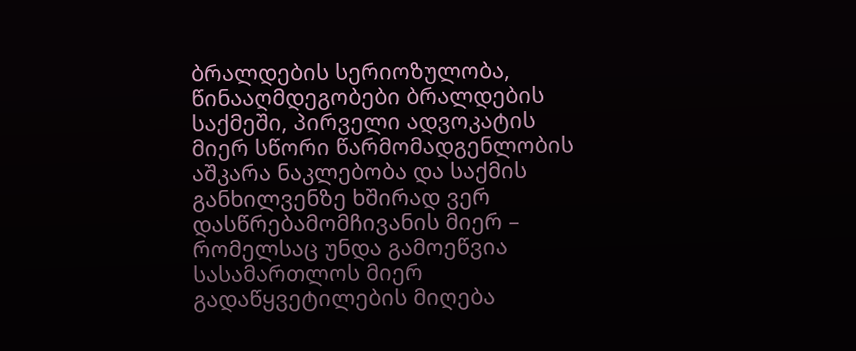ბრალდების სერიოზულობა, წინააღმდეგობები ბრალდების საქმეში, პირველი ადვოკატის მიერ სწორი წარმომადგენლობის აშკარა ნაკლებობა და საქმის განხილვენზე ხშირად ვერ დასწრებამომჩივანის მიერ – რომელსაც უნდა გამოეწვია სასამართლოს მიერ გადაწყვეტილების მიღება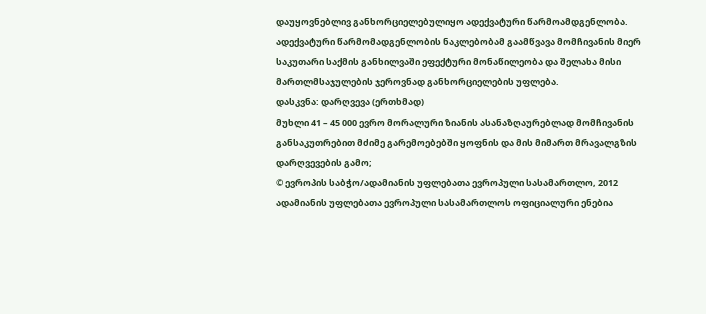დაუყოვნებლივ განხორციელებულიყო ადექვატური წარმოამდგენლობა. ადექვატური წარმომადგენლობის ნაკლებობამ გაამწვავა მომჩივანის მიერ საკუთარი საქმის განხილვაში ეფექტური მონაწილეობა და შელახა მისი მართლმსაჯულების ჯეროვნად განხორციელების უფლება.
დასკვნა: დარღვევა (ერთხმად)
მუხლი 41 – 45 000 ევრო მორალური ზიანის ასანაზღაურებლად მომჩივანის განსაკუთრებით მძიმე გარემოებებში ყოფნის და მის მიმართ მრავალგზის დარღვევების გამო;
© ევროპის საბჭო/ადამიანის უფლებათა ევროპული სასამართლო, 2012
ადამიანის უფლებათა ევროპული სასამართლოს ოფიციალური ენებია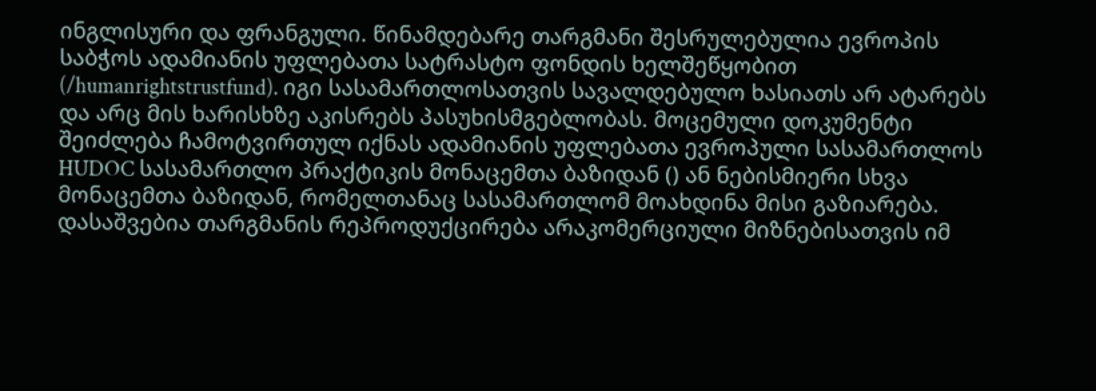ინგლისური და ფრანგული. წინამდებარე თარგმანი შესრულებულია ევროპის საბჭოს ადამიანის უფლებათა სატრასტო ფონდის ხელშეწყობით (/humanrightstrustfund). იგი სასამართლოსათვის სავალდებულო ხასიათს არ ატარებს და არც მის ხარისხზე აკისრებს პასუხისმგებლობას. მოცემული დოკუმენტი შეიძლება ჩამოტვირთულ იქნას ადამიანის უფლებათა ევროპული სასამართლოს HUDOC სასამართლო პრაქტიკის მონაცემთა ბაზიდან () ან ნებისმიერი სხვა მონაცემთა ბაზიდან, რომელთანაც სასამართლომ მოახდინა მისი გაზიარება. დასაშვებია თარგმანის რეპროდუქცირება არაკომერციული მიზნებისათვის იმ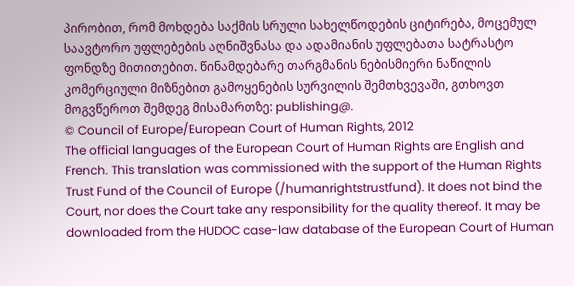პირობით, რომ მოხდება საქმის სრული სახელწოდების ციტირება, მოცემულ საავტორო უფლებების აღნიშვნასა და ადამიანის უფლებათა სატრასტო ფონდზე მითითებით. წინამდებარე თარგმანის ნებისმიერი ნაწილის კომერციული მიზნებით გამოყენების სურვილის შემთხვევაში, გთხოვთ მოგვწეროთ შემდეგ მისამართზე: publishing@.
© Council of Europe/European Court of Human Rights, 2012
The official languages of the European Court of Human Rights are English and French. This translation was commissioned with the support of the Human Rights Trust Fund of the Council of Europe (/humanrightstrustfund). It does not bind the Court, nor does the Court take any responsibility for the quality thereof. It may be downloaded from the HUDOC case-law database of the European Court of Human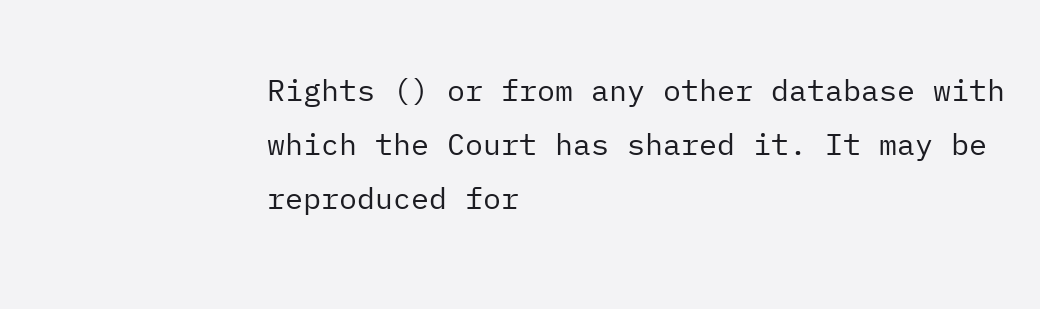Rights () or from any other database with which the Court has shared it. It may be reproduced for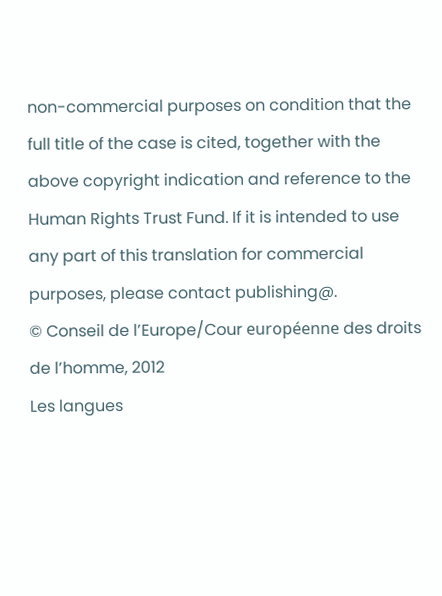non-commercial purposes on condition that the full title of the case is cited, together with the above copyright indication and reference to the Human Rights Trust Fund. If it is intended to use any part of this translation for commercial purposes, please contact publishing@.
© Conseil de l’Europe/Cour européenne des droits de l’homme, 2012
Les langues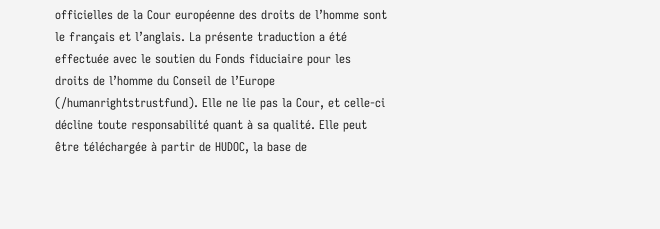officielles de la Cour européenne des droits de l’homme sont le français et l’anglais. La présente traduction a été effectuée avec le soutien du Fonds fiduciaire pour les droits de l’homme du Conseil de l’Europe (/humanrightstrustfund). Elle ne lie pas la Cour, et celle-ci décline toute responsabilité quant à sa qualité. Elle peut être téléchargée à partir de HUDOC, la base de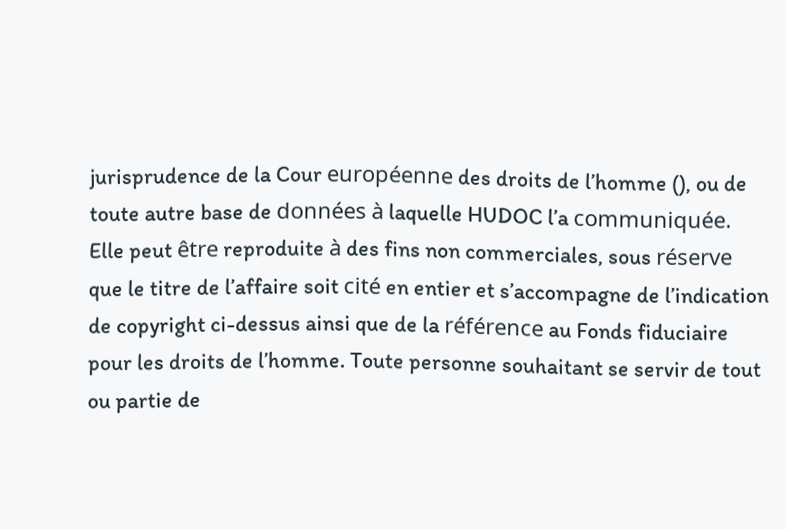jurisprudence de la Cour européenne des droits de l’homme (), ou de toute autre base de données à laquelle HUDOC l’a communiquée. Elle peut être reproduite à des fins non commerciales, sous réserve que le titre de l’affaire soit cité en entier et s’accompagne de l’indication de copyright ci-dessus ainsi que de la référence au Fonds fiduciaire pour les droits de l’homme. Toute personne souhaitant se servir de tout ou partie de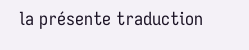la présente traduction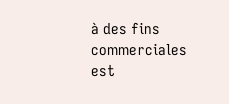à des fins commerciales est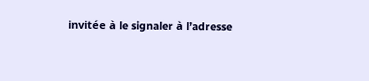invitée à le signaler à l’adresse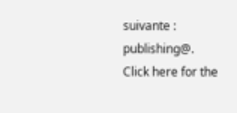suivante : publishing@.
Click here for the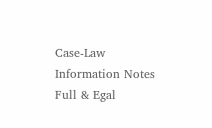Case-Law Information Notes
Full & Egal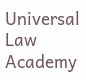Universal Law Academy